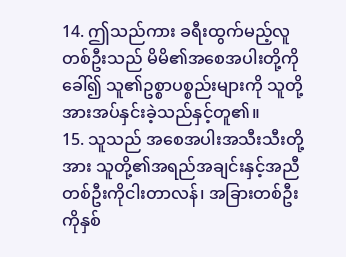14. ဤသည်ကား ခရီးထွက်မည့်လူတစ်ဦးသည် မိမိ၏အစေအပါးတို့ကိုခေါ်၍ သူ၏ဥစ္စာပစ္စည်းများကို သူတို့အားအပ်နှင်းခဲ့သည်နှင့်တူ၏။
15. သူသည် အစေအပါးအသီးသီးတို့အား သူတို့၏အရည်အချင်းနှင့်အညီ တစ်ဦးကိုငါးတာလန်၊ အခြားတစ်ဦးကိုနှစ်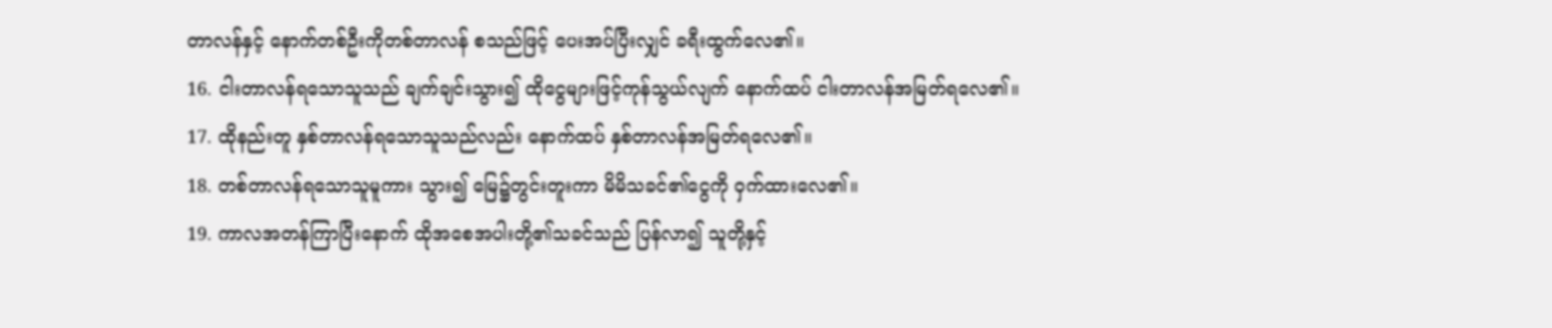တာလန်နှင့် နောက်တစ်ဦးကိုတစ်တာလန် စသည်ဖြင့် ပေးအပ်ပြီးလျှင် ခရီးထွက်လေ၏။
16. ငါးတာလန်ရသောသူသည် ချက်ချင်းသွား၍ ထိုငွေများဖြင့်ကုန်သွယ်လျက် နောက်ထပ် ငါးတာလန်အမြတ်ရလေ၏။
17. ထိုနည်းတူ နှစ်တာလန်ရသောသူသည်လည်း နောက်ထပ် နှစ်တာလန်အမြတ်ရလေ၏။
18. တစ်တာလန်ရသောသူမူကား သွား၍ မြေ၌တွင်းတူးကာ မိမိသခင်၏ငွေကို ဝှက်ထားလေ၏။
19. ကာလအတန်ကြာပြီးနောက် ထိုအစေအပါးတို့၏သခင်သည် ပြန်လာ၍ သူတို့နှင့်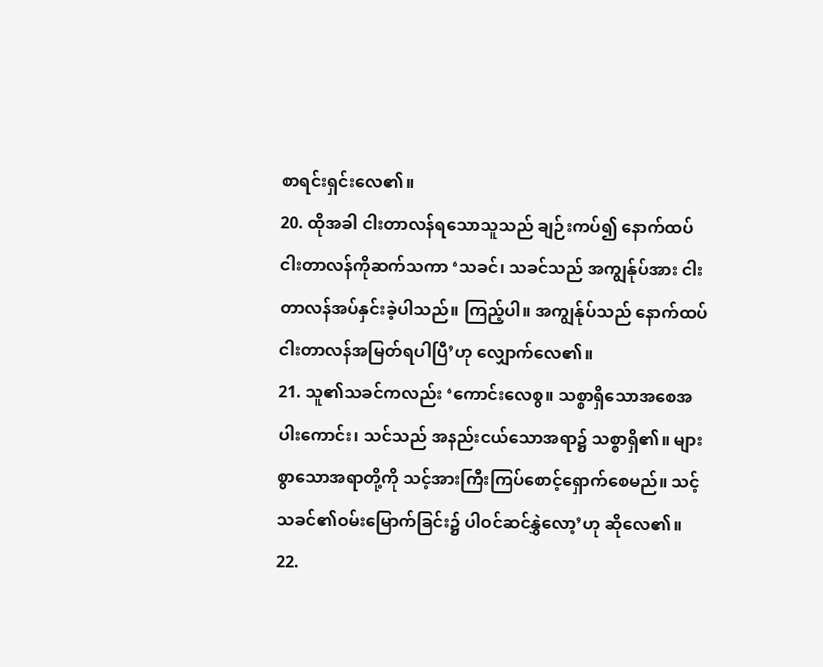စာရင်းရှင်းလေ၏။
20. ထိုအခါ ငါးတာလန်ရသောသူသည် ချဉ်းကပ်၍ နောက်ထပ် ငါးတာလန်ကိုဆက်သကာ ‘သခင်၊ သခင်သည် အကျွန်ုပ်အား ငါးတာလန်အပ်နှင်းခဲ့ပါသည်။ ကြည့်ပါ။ အကျွန်ုပ်သည် နောက်ထပ် ငါးတာလန်အမြတ်ရပါပြီ’ဟု လျှောက်လေ၏။
21. သူ၏သခင်ကလည်း ‘ကောင်းလေစွ။ သစ္စာရှိသောအစေအပါးကောင်း၊ သင်သည် အနည်းငယ်သောအရာ၌ သစ္စာရှိ၏။ များစွာသောအရာတို့ကို သင့်အားကြီးကြပ်စောင့်ရှောက်စေမည်။ သင့်သခင်၏ဝမ်းမြောက်ခြင်း၌ ပါဝင်ဆင်နွှဲလော့’ဟု ဆိုလေ၏။
22.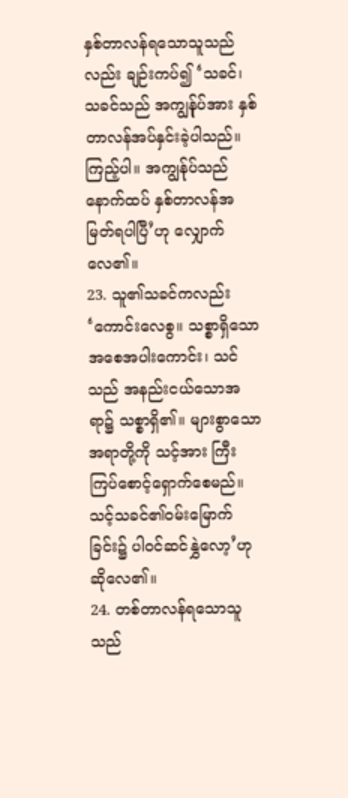နှစ်တာလန်ရသောသူသည်လည်း ချဉ်းကပ်၍ ‘သခင်၊ သခင်သည် အကျွန်ုပ်အား နှစ်တာလန်အပ်နှင်းခဲ့ပါသည်။ ကြည့်ပါ။ အကျွန်ုပ်သည် နောက်ထပ် နှစ်တာလန်အမြတ်ရပါပြီ’ဟု လျှောက်လေ၏။
23. သူ၏သခင်ကလည်း ‘ကောင်းလေစွ။ သစ္စာရှိသောအစေအပါးကောင်း၊ သင်သည် အနည်းငယ်သောအရာ၌ သစ္စာရှိ၏။ များစွာသောအရာတို့ကို သင့်အား ကြီးကြပ်စောင့်ရှောက်စေမည်။ သင့်သခင်၏ဝမ်းမြောက်ခြင်း၌ ပါဝင်ဆင်နွှဲလော့’ဟု ဆိုလေ၏။
24. တစ်တာလန်ရသောသူသည်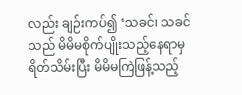လည်း ချဉ်းကပ်၍ ‘သခင်၊ သခင်သည် မိမိမစိုက်ပျိုးသည့်နေရာမှရိတ်သိမ်းပြီး မိမိမကြဲဖြန့်သည့်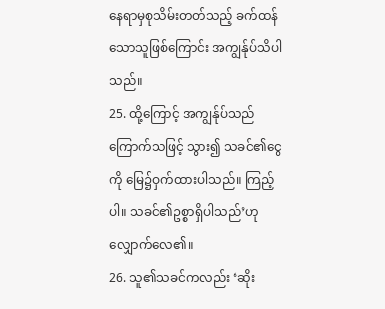နေရာမှစုသိမ်းတတ်သည့် ခက်ထန်သောသူဖြစ်ကြောင်း အကျွန်ုပ်သိပါသည်။
25. ထို့ကြောင့် အကျွန်ုပ်သည် ကြောက်သဖြင့် သွား၍ သခင်၏ငွေကို မြေ၌ဝှက်ထားပါသည်။ ကြည့်ပါ။ သခင်၏ဥစ္စာရှိပါသည်’ဟု လျှောက်လေ၏။
26. သူ၏သခင်ကလည်း ‘ဆိုး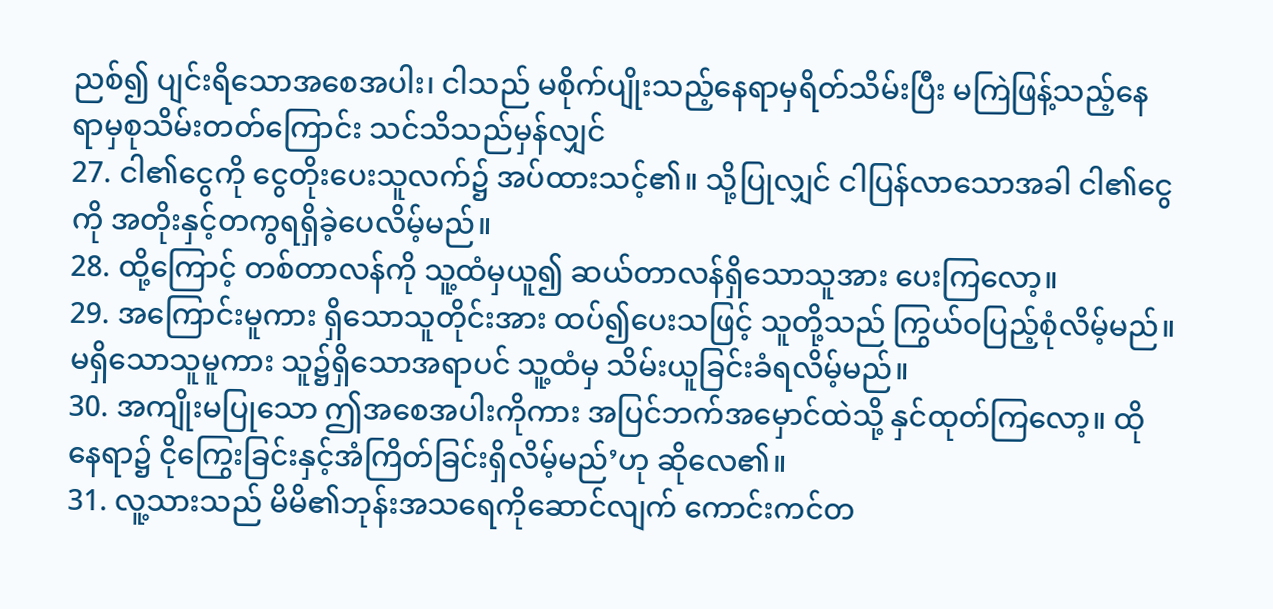ညစ်၍ ပျင်းရိသောအစေအပါး၊ ငါသည် မစိုက်ပျိုးသည့်နေရာမှရိတ်သိမ်းပြီး မကြဲဖြန့်သည့်နေရာမှစုသိမ်းတတ်ကြောင်း သင်သိသည်မှန်လျှင်
27. ငါ၏ငွေကို ငွေတိုးပေးသူလက်၌ အပ်ထားသင့်၏။ သို့ပြုလျှင် ငါပြန်လာသောအခါ ငါ၏ငွေကို အတိုးနှင့်တကွရရှိခဲ့ပေလိမ့်မည်။
28. ထို့ကြောင့် တစ်တာလန်ကို သူ့ထံမှယူ၍ ဆယ်တာလန်ရှိသောသူအား ပေးကြလော့။
29. အကြောင်းမူကား ရှိသောသူတိုင်းအား ထပ်၍ပေးသဖြင့် သူတို့သည် ကြွယ်ဝပြည့်စုံလိမ့်မည်။ မရှိသောသူမူကား သူ၌ရှိသောအရာပင် သူ့ထံမှ သိမ်းယူခြင်းခံရလိမ့်မည်။
30. အကျိုးမပြုသော ဤအစေအပါးကိုကား အပြင်ဘက်အမှောင်ထဲသို့ နှင်ထုတ်ကြလော့။ ထိုနေရာ၌ ငိုကြွေးခြင်းနှင့်အံကြိတ်ခြင်းရှိလိမ့်မည်’ဟု ဆိုလေ၏။
31. လူ့သားသည် မိမိ၏ဘုန်းအသရေကိုဆောင်လျက် ကောင်းကင်တ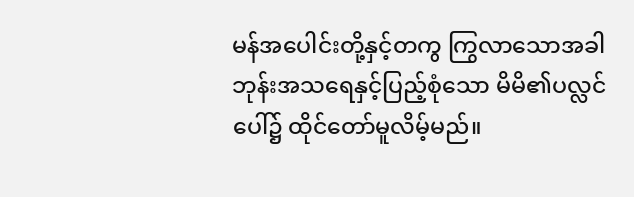မန်အပေါင်းတို့နှင့်တကွ ကြွလာသောအခါ ဘုန်းအသရေနှင့်ပြည့်စုံသော မိမိ၏ပလ္လင်ပေါ်၌ ထိုင်တော်မူလိမ့်မည်။